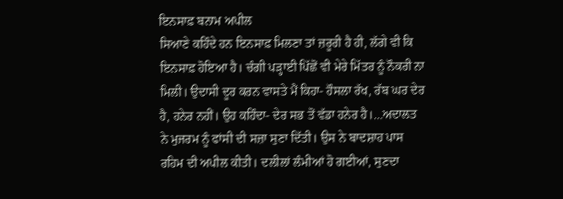ਇਨਸਾਫ਼ ਬਨਾਮ ਅਪੀਲ
ਸਿਆਣੇ ਕਹਿੰਦੇ ਹਨ ਇਨਸਾਫ਼ ਮਿਲਣਾ ਤਾਂ ਜ਼ਰੂਰੀ ਹੈ ਹੀ, ਲੱਗੇ ਵੀ ਕਿ ਇਨਸਾਫ਼ ਹੋਇਆ ਹੈ। ਚੰਗੀ ਪੜ੍ਹਾਈ ਪਿੱਛੋਂ ਵੀ ਮੇਰੇ ਮਿੱਤਰ ਨੂੰ ਨੌਕਰੀ ਨਾ ਮਿਲੀ। ਉਦਾਸੀ ਦੂਰ ਕਰਨ ਵਾਸਤੇ ਮੈਂ ਕਿਹਾ- ਹੌਸਲਾ ਰੱਖ, ਰੱਬ ਘਰ ਦੇਰ ਹੈ, ਹਨੇਰ ਨਹੀਂ। ਉਹ ਕਹਿੰਦਾ- ਦੇਰ ਸਭ ਤੋਂ ਵੱਡਾ ਹਨੇਰ ਹੈ।…ਅਦਾਲਤ ਨੇ ਮੁਜਰਮ ਨੂੰ ਫਾਂਸੀ ਦੀ ਸਜ਼ਾ ਸੁਣਾ ਦਿੱਤੀ। ਉਸ ਨੇ ਬਾਦਸ਼ਾਹ ਪਾਸ ਰਹਿਮ ਦੀ ਅਪੀਲ ਕੀਤੀ। ਦਲੀਲਾਂ ਲੰਮੀਆਂ ਹੋ ਗਈਆਂ, ਸੁਣਦਾ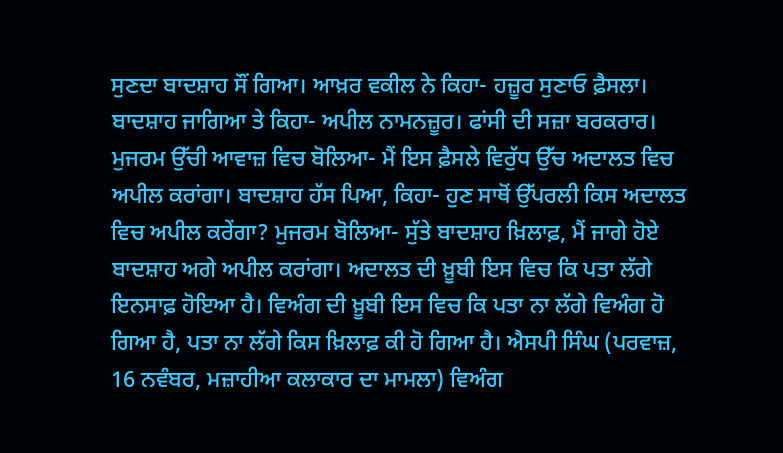ਸੁਣਦਾ ਬਾਦਸ਼ਾਹ ਸੌਂ ਗਿਆ। ਆਖ਼ਰ ਵਕੀਲ ਨੇ ਕਿਹਾ- ਹਜ਼ੂਰ ਸੁਣਾਓ ਫ਼ੈਸਲਾ। ਬਾਦਸ਼ਾਹ ਜਾਗਿਆ ਤੇ ਕਿਹਾ- ਅਪੀਲ ਨਾਮਨਜ਼ੂਰ। ਫਾਂਸੀ ਦੀ ਸਜ਼ਾ ਬਰਕਰਾਰ। ਮੁਜਰਮ ਉੱਚੀ ਆਵਾਜ਼ ਵਿਚ ਬੋਲਿਆ- ਮੈਂ ਇਸ ਫ਼ੈਸਲੇ ਵਿਰੁੱਧ ਉੱਚ ਅਦਾਲਤ ਵਿਚ ਅਪੀਲ ਕਰਾਂਗਾ। ਬਾਦਸ਼ਾਹ ਹੱਸ ਪਿਆ, ਕਿਹਾ- ਹੁਣ ਸਾਥੋਂ ਉੱਪਰਲੀ ਕਿਸ ਅਦਾਲਤ ਵਿਚ ਅਪੀਲ ਕਰੇਂਗਾ? ਮੁਜਰਮ ਬੋਲਿਆ- ਸੁੱਤੇ ਬਾਦਸ਼ਾਹ ਖ਼ਿਲਾਫ਼, ਮੈਂ ਜਾਗੇ ਹੋਏ ਬਾਦਸ਼ਾਹ ਅਗੇ ਅਪੀਲ ਕਰਾਂਗਾ। ਅਦਾਲਤ ਦੀ ਖ਼ੂਬੀ ਇਸ ਵਿਚ ਕਿ ਪਤਾ ਲੱਗੇ ਇਨਸਾਫ਼ ਹੋਇਆ ਹੈ। ਵਿਅੰਗ ਦੀ ਖ਼ੂਬੀ ਇਸ ਵਿਚ ਕਿ ਪਤਾ ਨਾ ਲੱਗੇ ਵਿਅੰਗ ਹੋ ਗਿਆ ਹੈ, ਪਤਾ ਨਾ ਲੱਗੇ ਕਿਸ ਖ਼ਿਲਾਫ਼ ਕੀ ਹੋ ਗਿਆ ਹੈ। ਐਸਪੀ ਸਿੰਘ (ਪਰਵਾਜ਼, 16 ਨਵੰਬਰ, ਮਜ਼ਾਹੀਆ ਕਲਾਕਾਰ ਦਾ ਮਾਮਲਾ) ਵਿਅੰਗ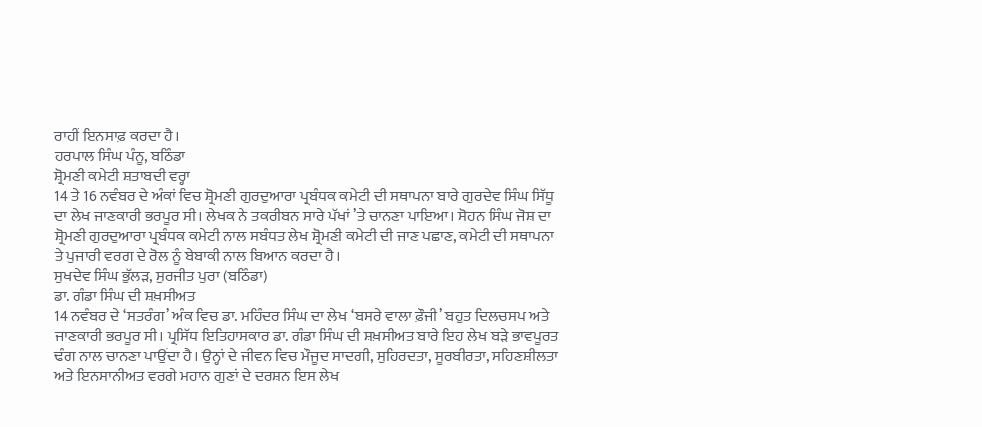ਰਾਹੀਂ ਇਨਸਾਫ਼ ਕਰਦਾ ਹੈ।
ਹਰਪਾਲ ਸਿੰਘ ਪੰਨੂ, ਬਠਿੰਡਾ
ਸ਼੍ਰੋਮਣੀ ਕਮੇਟੀ ਸ਼ਤਾਬਦੀ ਵਰ੍ਹਾ
14 ਤੇ 16 ਨਵੰਬਰ ਦੇ ਅੰਕਾਂ ਵਿਚ ਸ਼੍ਰੋਮਣੀ ਗੁਰਦੁਆਰਾ ਪ੍ਰਬੰਧਕ ਕਮੇਟੀ ਦੀ ਸਥਾਪਨਾ ਬਾਰੇ ਗੁਰਦੇਵ ਸਿੰਘ ਸਿੱਧੂ ਦਾ ਲੇਖ ਜਾਣਕਾਰੀ ਭਰਪੂਰ ਸੀ। ਲੇਖਕ ਨੇ ਤਕਰੀਬਨ ਸਾਰੇ ਪੱਖਾਂ ’ਤੇ ਚਾਨਣਾ ਪਾਇਆ। ਸੋਹਨ ਸਿੰਘ ਜੋਸ਼ ਦਾ ਸ਼੍ਰੋਮਣੀ ਗੁਰਦੁਆਰਾ ਪ੍ਰਬੰਧਕ ਕਮੇਟੀ ਨਾਲ ਸਬੰਧਤ ਲੇਖ ਸ਼੍ਰੋਮਣੀ ਕਮੇਟੀ ਦੀ ਜਾਣ ਪਛਾਣ, ਕਮੇਟੀ ਦੀ ਸਥਾਪਨਾ ਤੇ ਪੁਜਾਰੀ ਵਰਗ ਦੇ ਰੋਲ ਨੂੰ ਬੇਬਾਕੀ ਨਾਲ ਬਿਆਨ ਕਰਦਾ ਹੈ।
ਸੁਖਦੇਵ ਸਿੰਘ ਭੁੱਲੜ, ਸੁਰਜੀਤ ਪੁਰਾ (ਬਠਿੰਡਾ)
ਡਾ. ਗੰਡਾ ਸਿੰਘ ਦੀ ਸ਼ਖ਼ਸੀਅਤ
14 ਨਵੰਬਰ ਦੇ ‘ਸਤਰੰਗ’ ਅੰਕ ਵਿਚ ਡਾ. ਮਹਿੰਦਰ ਸਿੰਘ ਦਾ ਲੇਖ ‘ਬਸਰੇ ਵਾਲਾ ਫ਼ੌਜੀ’ ਬਹੁਤ ਦਿਲਚਸਪ ਅਤੇ ਜਾਣਕਾਰੀ ਭਰਪੂਰ ਸੀ। ਪ੍ਰਸਿੱਧ ਇਤਿਹਾਸਕਾਰ ਡਾ. ਗੰਡਾ ਸਿੰਘ ਦੀ ਸ਼ਖ਼ਸੀਅਤ ਬਾਰੇ ਇਹ ਲੇਖ ਬੜੇ ਭਾਵਪੂਰਤ ਢੰਗ ਨਾਲ ਚਾਨਣਾ ਪਾਉਂਦਾ ਹੈ। ਉਨ੍ਹਾਂ ਦੇ ਜੀਵਨ ਵਿਚ ਮੌਜੂਦ ਸਾਦਗੀ, ਸੁਹਿਰਦਤਾ, ਸੂਰਬੀਰਤਾ, ਸਹਿਣਸ਼ੀਲਤਾ ਅਤੇ ਇਨਸਾਨੀਅਤ ਵਰਗੇ ਮਹਾਨ ਗੁਣਾਂ ਦੇ ਦਰਸ਼ਨ ਇਸ ਲੇਖ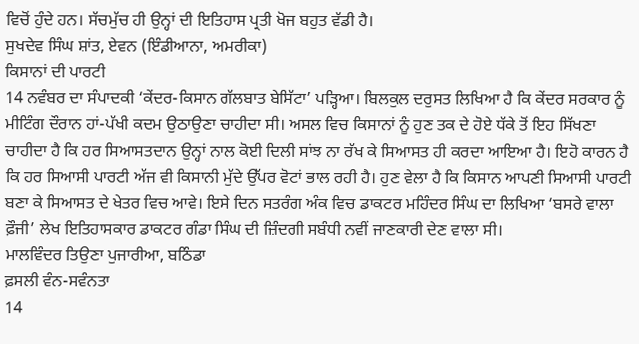ਵਿਚੋਂ ਹੁੰਦੇ ਹਨ। ਸੱਚਮੁੱਚ ਹੀ ਉਨ੍ਹਾਂ ਦੀ ਇਤਿਹਾਸ ਪ੍ਰਤੀ ਖੋਜ ਬਹੁਤ ਵੱਡੀ ਹੈ।
ਸੁਖਦੇਵ ਸਿੰਘ ਸ਼ਾਂਤ, ਏਵਨ (ਇੰਡੀਆਨਾ, ਅਮਰੀਕਾ)
ਕਿਸਾਨਾਂ ਦੀ ਪਾਰਟੀ
14 ਨਵੰਬਰ ਦਾ ਸੰਪਾਦਕੀ ‘ਕੇਂਦਰ-ਕਿਸਾਨ ਗੱਲਬਾਤ ਬੇਸਿੱਟਾ’ ਪੜ੍ਹਿਆ। ਬਿਲਕੁਲ ਦਰੁਸਤ ਲਿਖਿਆ ਹੈ ਕਿ ਕੇਂਦਰ ਸਰਕਾਰ ਨੂੰ ਮੀਟਿੰਗ ਦੌਰਾਨ ਹਾਂ-ਪੱਖੀ ਕਦਮ ਉਠਾਉਣਾ ਚਾਹੀਦਾ ਸੀ। ਅਸਲ ਵਿਚ ਕਿਸਾਨਾਂ ਨੂੰ ਹੁਣ ਤਕ ਦੇ ਹੋਏ ਧੱਕੇ ਤੋਂ ਇਹ ਸਿੱਖਣਾ ਚਾਹੀਦਾ ਹੈ ਕਿ ਹਰ ਸਿਆਸਤਦਾਨ ਉਨ੍ਹਾਂ ਨਾਲ ਕੋਈ ਦਿਲੀ ਸਾਂਝ ਨਾ ਰੱਖ ਕੇ ਸਿਆਸਤ ਹੀ ਕਰਦਾ ਆਇਆ ਹੈ। ਇਹੋ ਕਾਰਨ ਹੈ ਕਿ ਹਰ ਸਿਆਸੀ ਪਾਰਟੀ ਅੱਜ ਵੀ ਕਿਸਾਨੀ ਮੁੱਦੇ ਉੱਪਰ ਵੋਟਾਂ ਭਾਲ ਰਹੀ ਹੈ। ਹੁਣ ਵੇਲਾ ਹੈ ਕਿ ਕਿਸਾਨ ਆਪਣੀ ਸਿਆਸੀ ਪਾਰਟੀ ਬਣਾ ਕੇ ਸਿਆਸਤ ਦੇ ਖੇਤਰ ਵਿਚ ਆਵੇ। ਇਸੇ ਦਿਨ ਸਤਰੰਗ ਅੰਕ ਵਿਚ ਡਾਕਟਰ ਮਹਿੰਦਰ ਸਿੰਘ ਦਾ ਲਿਖਿਆ ‘ਬਸਰੇ ਵਾਲਾ ਫ਼ੌਜੀ’ ਲੇਖ ਇਤਿਹਾਸਕਾਰ ਡਾਕਟਰ ਗੰਡਾ ਸਿੰਘ ਦੀ ਜ਼ਿੰਦਗੀ ਸਬੰਧੀ ਨਵੀਂ ਜਾਣਕਾਰੀ ਦੇਣ ਵਾਲਾ ਸੀ।
ਮਾਲਵਿੰਦਰ ਤਿਉਣਾ ਪੁਜਾਰੀਆ, ਬਠਿੰਡਾ
ਫ਼ਸਲੀ ਵੰਨ-ਸਵੰਨਤਾ
14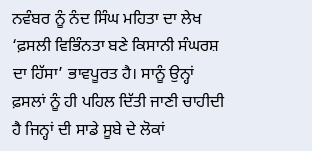ਨਵੰਬਰ ਨੂੰ ਨੰਦ ਸਿੰਘ ਮਹਿਤਾ ਦਾ ਲੇਖ ‘ਫ਼ਸਲੀ ਵਿਭਿੰਨਤਾ ਬਣੇ ਕਿਸਾਨੀ ਸੰਘਰਸ਼ ਦਾ ਹਿੱਸਾ’ ਭਾਵਪੂਰਤ ਹੈ। ਸਾਨੂੰ ਉਨ੍ਹਾਂ ਫ਼ਸਲਾਂ ਨੂੰ ਹੀ ਪਹਿਲ ਦਿੱਤੀ ਜਾਣੀ ਚਾਹੀਦੀ ਹੈ ਜਿਨ੍ਹਾਂ ਦੀ ਸਾਡੇ ਸੂਬੇ ਦੇ ਲੋਕਾਂ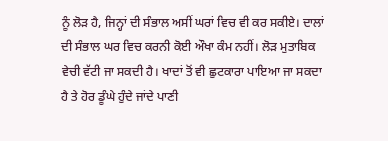ਨੂੰ ਲੋੜ ਹੈ, ਜਿਨ੍ਹਾਂ ਦੀ ਸੰਭਾਲ ਅਸੀਂ ਘਰਾਂ ਵਿਚ ਵੀ ਕਰ ਸਕੀਏ। ਦਾਲਾਂ ਦੀ ਸੰਭਾਲ ਘਰ ਵਿਚ ਕਰਨੀ ਕੋਈ ਔਖਾ ਕੰਮ ਨਹੀਂ। ਲੋੜ ਮੁਤਾਬਿਕ ਵੇਚੀ ਵੱਟੀ ਜਾ ਸਕਦੀ ਹੈ। ਖਾਦਾਂ ਤੋਂ ਵੀ ਛੁਟਕਾਰਾ ਪਾਇਆ ਜਾ ਸਕਦਾ ਹੈ ਤੇ ਹੋਰ ਡੂੰਘੇ ਹੁੰਦੇ ਜਾਂਦੇ ਪਾਣੀ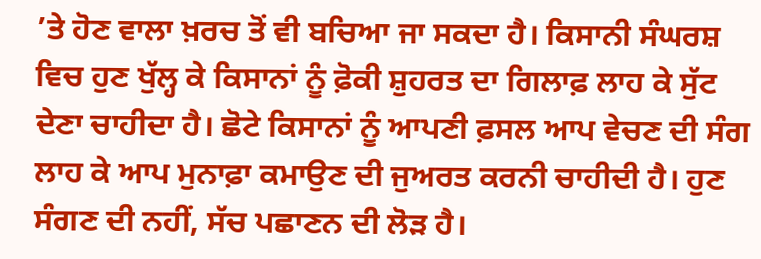’ਤੇ ਹੋਣ ਵਾਲਾ ਖ਼ਰਚ ਤੋਂ ਵੀ ਬਚਿਆ ਜਾ ਸਕਦਾ ਹੈ। ਕਿਸਾਨੀ ਸੰਘਰਸ਼ ਵਿਚ ਹੁਣ ਖੁੱਲ੍ਹ ਕੇ ਕਿਸਾਨਾਂ ਨੂੰ ਫ਼ੋਕੀ ਸ਼ੁਹਰਤ ਦਾ ਗਿਲਾਫ਼ ਲਾਹ ਕੇ ਸੁੱਟ ਦੇਣਾ ਚਾਹੀਦਾ ਹੈ। ਛੋਟੇ ਕਿਸਾਨਾਂ ਨੂੰ ਆਪਣੀ ਫ਼ਸਲ ਆਪ ਵੇਚਣ ਦੀ ਸੰਗ ਲਾਹ ਕੇ ਆਪ ਮੁਨਾਫ਼ਾ ਕਮਾਉਣ ਦੀ ਜੁਅਰਤ ਕਰਨੀ ਚਾਹੀਦੀ ਹੈ। ਹੁਣ ਸੰਗਣ ਦੀ ਨਹੀਂ, ਸੱਚ ਪਛਾਣਨ ਦੀ ਲੋੜ ਹੈ।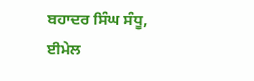ਬਹਾਦਰ ਸਿੰਘ ਸੰਧੂ, ਈਮੇਲ